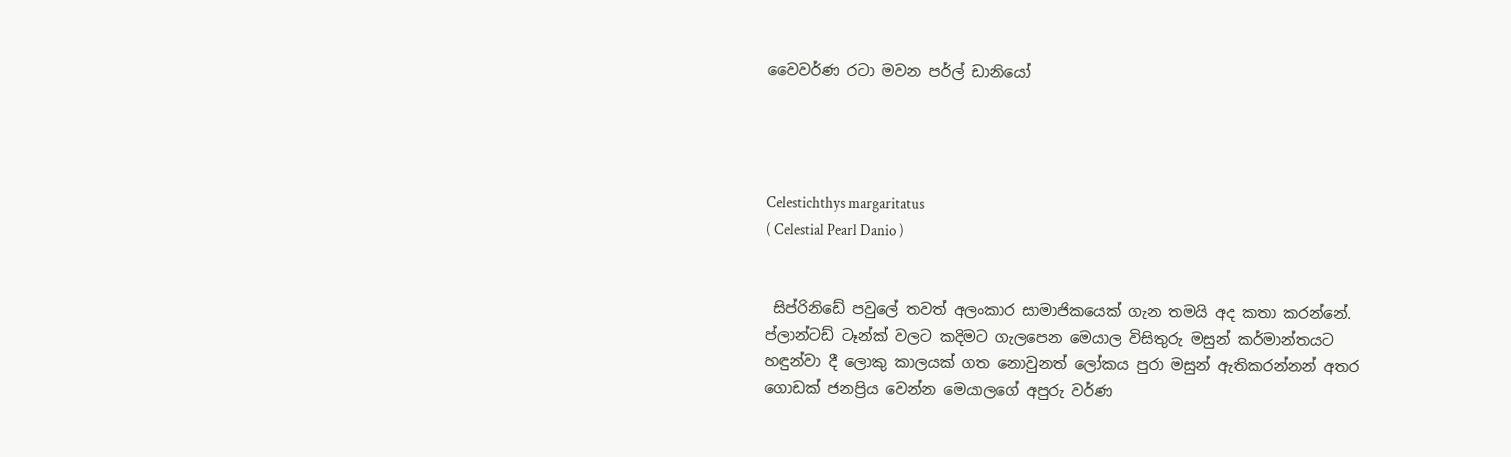වෛවර්ණ රටා මවන පර්ල් ඩානියෝ




Celestichthys margaritatus
( Celestial Pearl Danio )


 සිප්රිනිඩේ පවුලේ තවත් අලංකාර සාමාජිකයෙක් ගැන තමයි අද කතා කරන්නේ. ප්ලාන්ටඩ් ටෑන්ක් වලට කදිමට ගැලපෙන මෙයාල විසිතුරු මසුන් කර්මාන්තයට හඳුන්වා දී ලොකු කාලයක් ගත නොවුනත් ලෝකය පුරා මසුන් ඇතිකරන්නන් අතර ගොඩක් ජනප්‍රිය වෙන්න මෙයාලගේ අපුරු වර්ණ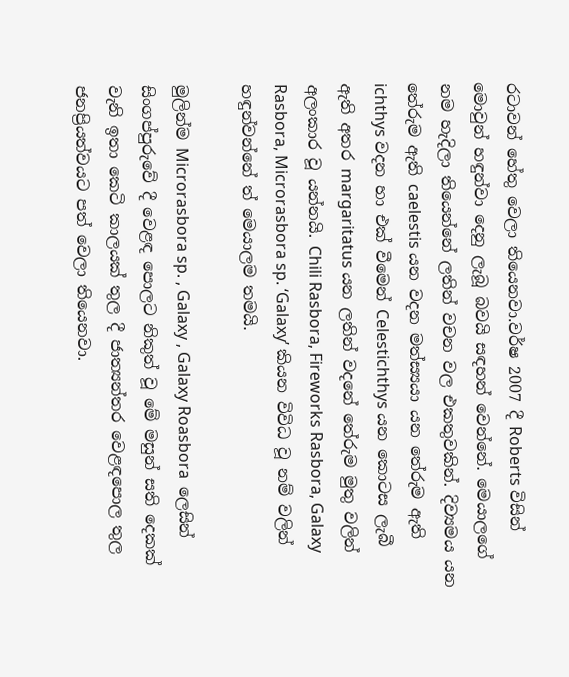රටාවන් හේතු වෙලා තියෙනවා.වර්ෂ 2007 දී Roberts විසින් මොවුන් හඳුන්වා දෙනු ලැබූ බවයි සඳහන් වෙන්නේ. මෙයාලගේ නම හැදිලා තියෙන්නේ ලතින් වචන වල එකතුවකින්. දිව්‍යමය යන තේරුම ඇති caelestis යන වදන මත්ස්‍යයා යන තේරුම ඇති ichthys වදන හා එක් වීමෙන් Celestichthys යන කොටස ලැබී ඇති අතර margaritatus යන ලතින් වදනේ තේරුම මුතු වලින් අලංකාර වූ යන්නයි. Chili Rasbora, Fireworks Rasbora, Galaxy Rasbora, Microrasbora sp. ‘Galaxy’ කියන විවිධ වූ නම් වලින් හඳුන්වන්නේ ත් මෙයාලම තමයි.

මුලින්ම Microrasbora sp. , Galaxy , Galaxy Roasbora  ලෙසින් සිංගප්පුරුවේ දී වෙළඳ පොලට නිකුත් වූ මේ මසුන් සති දෙකක් වැනි ඉතා කෙටි කාලයක් තුල දී ජාත්‍යන්තර වෙළඳපොල තුල ජනප්‍රියත්වයට පත් වෙලා තියෙනවා.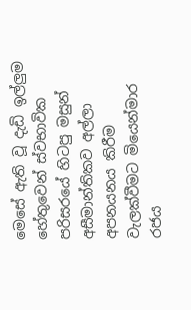මෙසේ ඇති වූ දැඩි ඉල්ලුම හේතුවෙන් ස්වභාවික පරිසරයේ හිටපු මසුන් අසීමාන්තිකව අල්ලා අපනයනය කිරීම වැලක්වීමට මියෙන්මාර රජය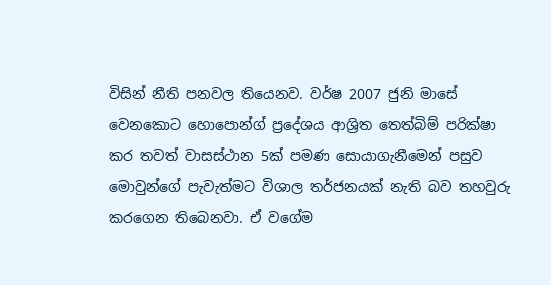විසින් නීති පනවල තියෙනව. වර්ෂ 2007 ජුනි මාසේ වෙනකොට හොපොන්ග් ප්‍රදේශය ආශ්‍රිත තෙත්බිම් පරික්ෂා කර තවත් වාසස්ථාන 5ක් පමණ සොයාගැනීමෙන් පසුව මොවුන්ගේ පැවැත්මට විශාල තර්ජනයක් නැති බව තහවුරු කරගෙන තිබෙනවා. ඒ වගේම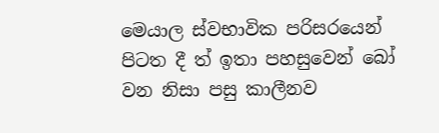මෙයාල ස්වභාවික පරිසරයෙන් පිටත දී ත් ඉතා පහසුවෙන් බෝ වන නිසා පසු කාලීනව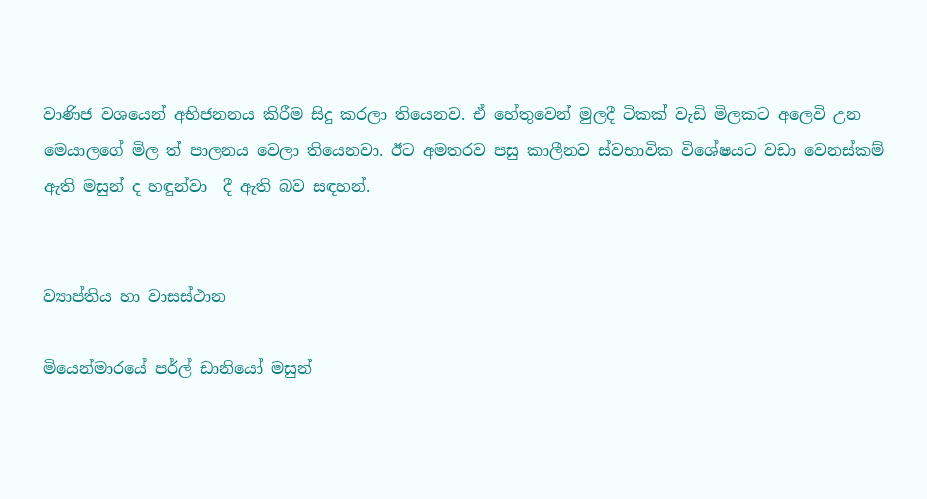වාණිජ වශයෙන් අභිජනනය කිරීම සිදු කරලා තියෙනව. ඒ හේතුවෙන් මුලදී ටිකක් වැඩි මිලකට අලෙවි උන මෙයාලගේ මිල ත් පාලනය වෙලා තියෙනවා. ඊට අමතරව පසු කාලීනව ස්වභාවික විශේෂයට වඩා වෙනස්කම් ඇති මසුන් ද හඳුන්වා  දී ඇති බව සඳහන්.


ව්‍යාප්තිය හා වාසස්ථාන

මියෙන්මාරයේ පර්ල් ඩානියෝ මසුන්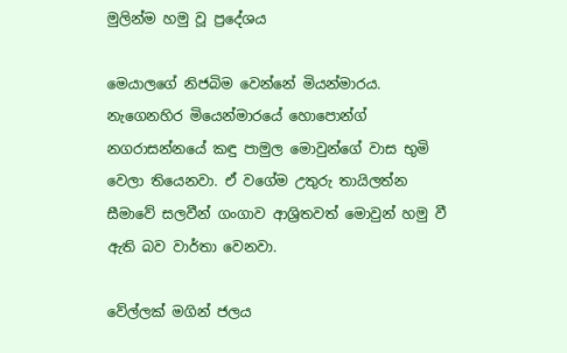මුලින්ම හමු වූ ප්‍රදේශය

මෙයාලගේ නිජබිම වෙන්නේ මියන්මාරය. නැගෙනහිර මියෙන්මාරයේ හොපොන්ග් නගරාසන්නයේ කඳු පාමුල මොවුන්ගේ වාස භුමි වෙලා තියෙනවා. ඒ වගේම උතුරු තායිලත්න සීමාවේ සලවීන් ගංගාව ආශ්‍රිතවත් මොවුන් හමු වී ඇති බව වාර්තා වෙනවා.

වේල්ලක් මගින් ජලය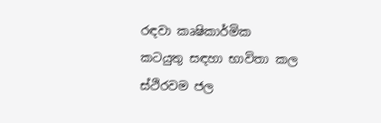රඳවා කෘෂිකාර්මික කටයුතු සඳහා භාවිතා කල ස්ථිරවම ජල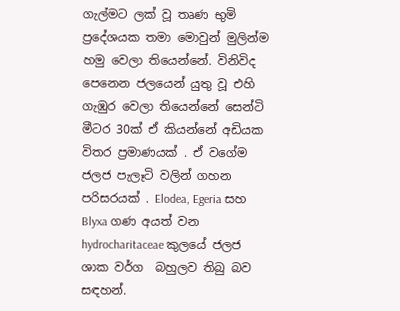ගැල්මට ලක් වූ තෘණ භුමි ප්‍රදේශයක තමා මොවුන් මුලින්ම හමු වෙලා තියෙන්නේ. විනිවිද පෙනෙන ජලයෙන් යුතු වූ එහි ගැඹුර වෙලා තියෙන්නේ සෙන්ටි මීටර 30ක් ඒ කියන්නේ අඩියක විතර ප්‍රමාණයක් . ඒ වගේම ජලජ පැලෑටි වලින් ගහන පරිසරයක් . Elodea, Egeria සහ Blyxa ගණ අයත් වන hydrocharitaceae කුලයේ ජලජ ශාක වර්ග  බහුලව තිබු බව සඳහන්.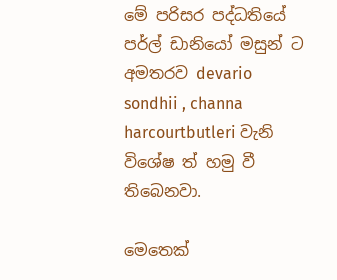මේ පරිසර පද්ධතියේ පර්ල් ඩානියෝ මසුන් ට අමතරව devario sondhii , channa harcourtbutleri වැනි විශේෂ ත් හමු වී තිබෙනවා.

මෙතෙක්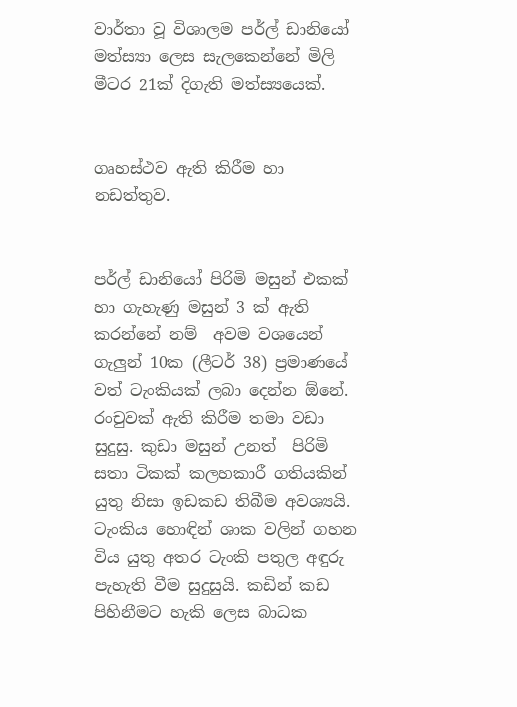වාර්තා වූ විශාලම පර්ල් ඩානියෝ මත්ස්‍යා ලෙස සැලකෙන්නේ මිලි මීටර 21ක් දිගැති මත්ස්‍යයෙක්.


ගෘහස්ථව ඇති කිරීම හා නඩත්තුව.


පර්ල් ඩානියෝ පිරිමි මසුන් එකක් හා ගැහැණු මසුන් 3 ක් ඇති කරන්නේ නම්  අවම වශයෙන් ගැලුන් 10ක (ලීටර් 38) ප්‍රමාණයේ වත් ටැංකියක් ලබා දෙන්න ඕනේ. රංචුවක් ඇති කිරීම තමා වඩා සුදුසු. කුඩා මසුන් උනත්  පිරිමි සතා ටිකක් කලහකාරී ගතියකින් යුතු නිසා ඉඩකඩ තිබීම අවශ්‍යයි. ටැංකිය හොඳින් ශාක වලින් ගහන විය යුතු අතර ටැංකි පතුල අඳුරු පැහැති වීම සුදුසුයි. කඩින් කඩ පිහිනීමට හැකි ලෙස බාධක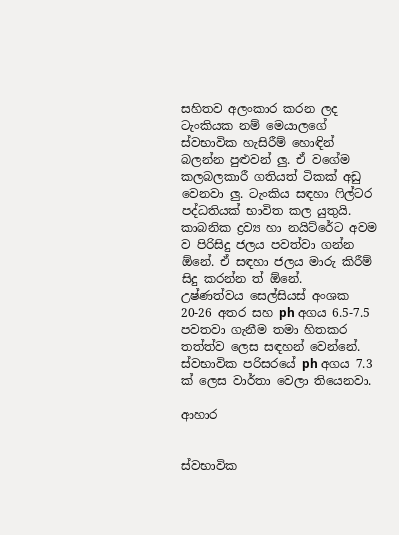සහිතව අලංකාර කරන ලද ටැංකියක නම් මෙයාලගේ ස්වභාවික හැසිරීම් හොඳින් බලන්න පුළුවන් ලු. ඒ වගේම කලබලකාරී ගතියත් ටිකක් අඩු වෙනවා ලු. ටැංකිය සඳහා ෆිල්ටර පද්ධතියක් භාවිත කල යුතුයි. කාබනික ද්‍රව්‍ය හා නයිට්රේට අවම ව පිරිසිදු ජලය පවත්වා ගන්න ඕනේ. ඒ සඳහා ජලය මාරු කිරීම් සිදු කරන්න ත් ඕනේ.
උෂ්ණත්වය සෙල්සියස් අංශක 20-26 අතර සහ ph අගය 6.5-7.5 පවතවා ගැනීම තමා හිතකර තත්ත්ව ලෙස සඳහන් වෙන්නේ. ස්වභාවික පරිසරයේ ph අගය 7.3 ක් ලෙස වාර්තා වෙලා තියෙනවා.

ආහාර


ස්වභාවික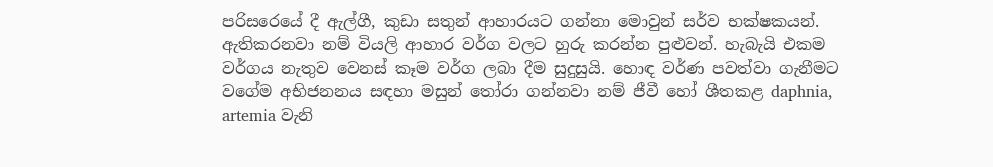පරිසරෙයේ දී ඇල්ගී, කුඩා සතුන් ආහාරයට ගන්නා මොවුන් සර්ව භක්ෂකයන්. ඇතිකරනවා නම් වියලි ආහාර වර්ග වලට හුරු කරන්න පුළුවන්. හැබැයි එකම වර්ගය නැතුව වෙනස් කෑම වර්ග ලබා දීම සුදුසුයි. හොඳ වර්ණ පවත්වා ගැනීමට වගේම අභිජනනය සඳහා මසුන් තෝරා ගන්නවා නම් ජීවී හෝ ශීතකළ daphnia, artemia වැනි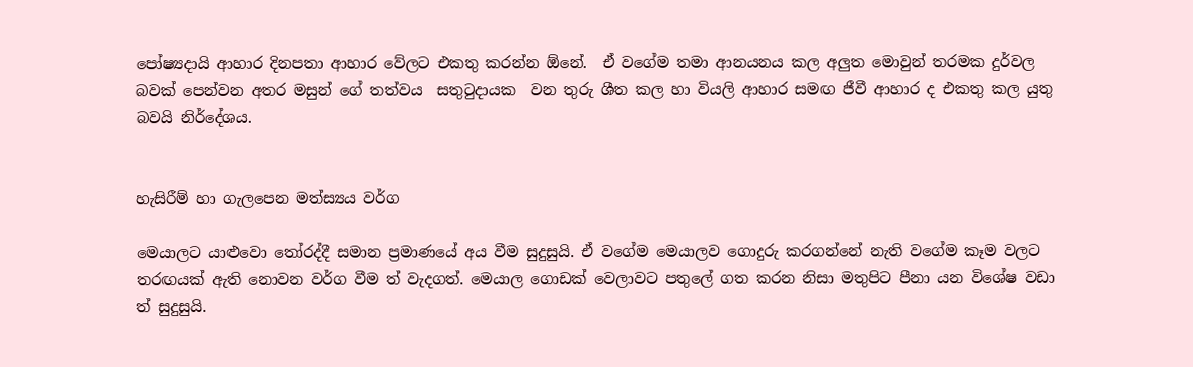පෝෂ්‍යදායි ආහාර දිනපතා ආහාර වේලට එකතු කරන්න ඕනේ.  ඒ වගේම තමා ආනයනය කල අලුත මොවුන් තරමක දුර්වල බවක් පෙන්වන අතර මසුන් ගේ තත්වය  සතුටුදායක  වන තුරු ශීත කල හා වියලි ආහාර සමඟ ජීවී ආහාර ද එකතු කල යුතු බවයි නිර්දේශය.


හැසිරීම් හා ගැලපෙන මත්ස්‍යය වර්ග

මෙයාලට යාළුවො තෝරද්දී සමාන ප්‍රමාණයේ අය වීම සුදුසුයි. ඒ වගේම මෙයාලව ගොදුරු කරගන්නේ නැති වගේම කෑම වලට තරඟයක් ඇති නොවන වර්ග වීම ත් වැදගත්. මෙයාල ගොඩක් වෙලාවට පතුලේ ගත කරන නිසා මතුපිට පීනා යන විශේෂ වඩා ත් සුදුසුයි.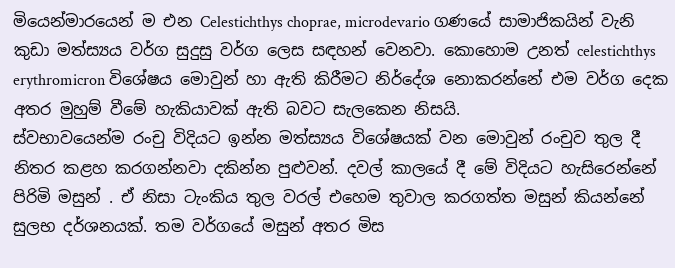මියෙන්මාරයෙන් ම එන Celestichthys choprae, microdevario ගණයේ සාමාජිකයින් වැනි කුඩා මත්ස්‍යය වර්ග සුදුසු වර්ග ලෙස සඳහන් වෙනවා. කොහොම උනත් celestichthys erythromicron විශේෂය මොවුන් හා ඇති කිරීමට නිර්දේශ නොකරන්නේ එම වර්ග දෙක අතර මුහුම් වීමේ හැකියාවක් ඇති බවට සැලකෙන නිසයි.
ස්වභාවයෙන්ම රංචු විදියට ඉන්න මත්ස්‍යය විශේෂයක් වන මොවුන් රංචුව තුල දී නිතර කළහ කරගන්නවා දකින්න පුළුවන්. දවල් කාලයේ දී මේ විදියට හැසිරෙන්නේ පිරිමි මසුන් . ඒ නිසා ටැංකිය තුල වරල් එහෙම තුවාල කරගත්ත මසුන් කියන්නේ සුලභ දර්ශනයක්. තම වර්ගයේ මසුන් අතර මිස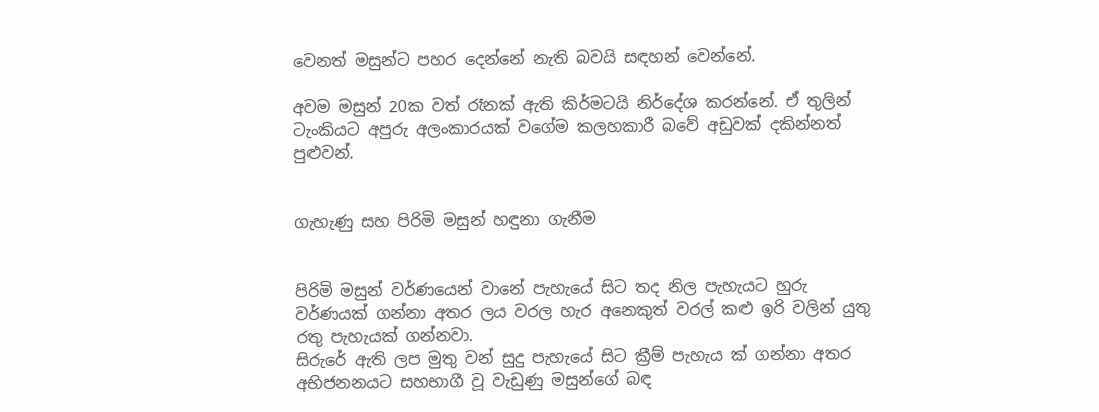වෙනත් මසුන්ට පහර දෙන්නේ නැති බවයි සඳහන් වෙන්නේ.

අවම මසුන් 20ක වත් රෑනක් ඇති කිර්මටයි නිර්දේශ කරන්නේ. ඒ තුලින් ටැංකියට අපුරු අලංකාරයක් වගේම කලහකාරී බවේ අඩුවක් දකින්නත් පුළුවන්.


ගැහැණු සහ පිරිමි මසුන් හඳුනා ගැනීම


පිරිමි මසුන් වර්ණයෙන් වානේ පැහැයේ සිට තද නිල පැහැයට හුරු වර්ණයක් ගන්නා අතර ලය වරල හැර අනෙකුත් වරල් කළු ඉරි වලින් යුතු රතු පැහැයක් ගන්නවා.
සිරුරේ ඇති ලප මුතු වන් සුදු පැහැයේ සිට ක්‍රීම් පැහැය ක් ගන්නා අතර අභිජනනයට සහභාගී වූ වැඩුණු මසුන්ගේ බඳ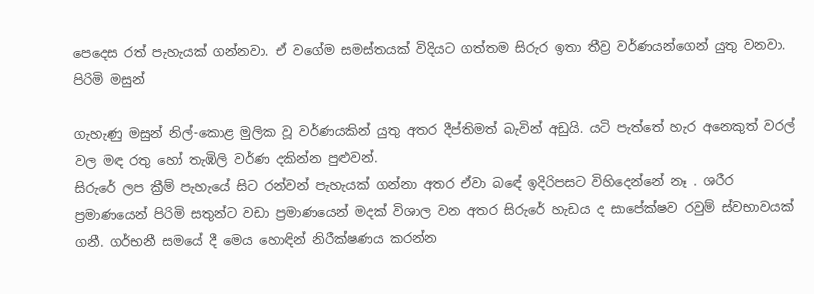පෙදෙස රත් පැහැයක් ගන්නවා. ඒ වගේම සමස්තයක් විදියට ගත්තම සිරුර ඉතා තීව්‍ර වර්ණයන්ගෙන් යුතු වනවා.
පිරිමි මසුන්

ගැහැණු මසුන් නිල්-කොළ මුලික වූ වර්ණයකින් යුතු අතර දීප්තිමත් බැවින් අඩුයි. යටි පැත්තේ හැර අනෙකුත් වරල් වල මඳ රතු හෝ තැඹිලි වර්ණ දකින්න පුළුවන්.
සිරුරේ ලප ක්‍රීම් පැහැයේ සිට රන්වන් පැහැයක් ගන්නා අතර ඒවා බඳේ ඉදිරිපසට විහිදෙන්නේ නෑ . ශරීර ප්‍රමාණයෙන් පිරිමි සතුන්ට වඩා ප්‍රමාණයෙන් මදක් විශාල වන අතර සිරුරේ හැඩය ද සාපේක්ෂව රවුම් ස්වභාවයක් ගනී. ගර්භනී සමයේ දී මෙය හොඳින් නිරීක්ෂණය කරන්න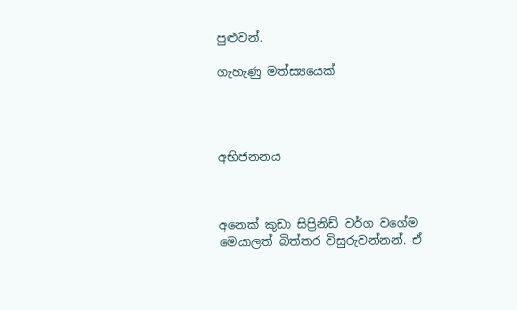පුළුවන්.

ගැහැණු මත්ස්‍යයෙක්




අභිජනනය



අනෙක් කුඩා සිප්‍රිනිඩ් වර්ග වගේම මෙයාලත් බිත්තර විසුරුවන්නන්. ඒ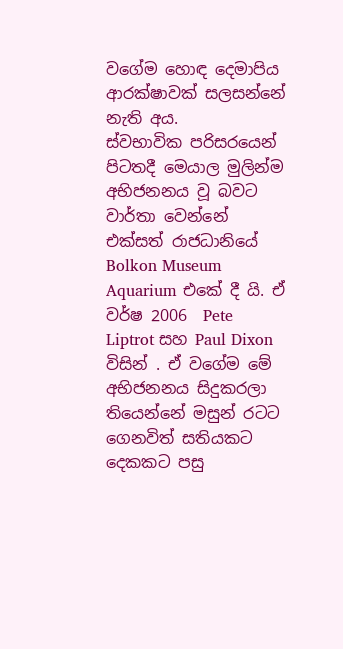වගේම හොඳ දෙමාපිය ආරක්ෂාවක් සලසන්නේ නැති අය.
ස්වභාවික පරිසරයෙන් පිටතදී මෙයාල මුලින්ම අභිජනනය වූ බවට වාර්තා වෙන්නේ එක්සත් රාජධානියේ Bolkon Museum Aquarium එකේ දී යි. ඒ වර්ෂ 2006  Pete Liptrot සහ Paul Dixon විසින් . ඒ වගේම මේ අභිජනනය සිදුකරලා තියෙන්නේ මසුන් රටට ගෙනවිත් සතියකට දෙකකට පසු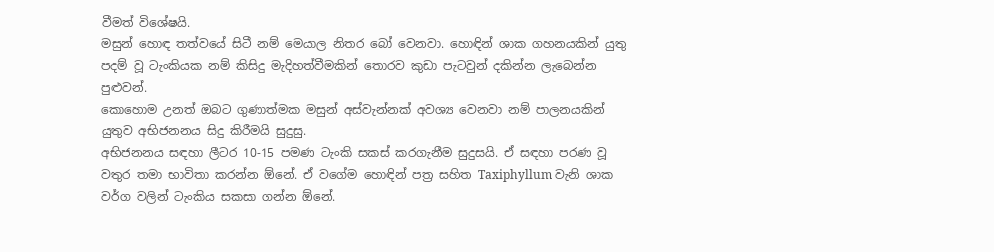වීමත් විශේෂයි.
මසුන් හොඳ තත්වයේ සිටී නම් මෙයාල නිතර බෝ වෙනවා. හොඳින් ශාක ගහනයකින් යුතු පදම් වූ ටැංකියක නම් කිසිදු මැදිහත්වීමකින් තොරව කුඩා පැටවුන් දකින්න ලැබෙන්න පුළුවන්.
කොහොම උනත් ඔබට ගුණාත්මක මසුන් අස්වැන්නක් අවශ්‍ය වෙනවා නම් පාලනයකින් යුතුව අභිජනනය සිදු කිරීමයි සුදුසු.
අභිජනනය සඳහා ලීටර 10-15 පමණ ටැංකි සකස් කරගැනීම සුදුසයි. ඒ සඳහා පරණ වූ වතුර තමා භාවිතා කරන්න ඕනේ. ඒ වගේම හොඳින් පත්‍ර සහිත Taxiphyllum වැනි ශාක වර්ග වලින් ටැංකිය සකසා ගන්න ඕනේ.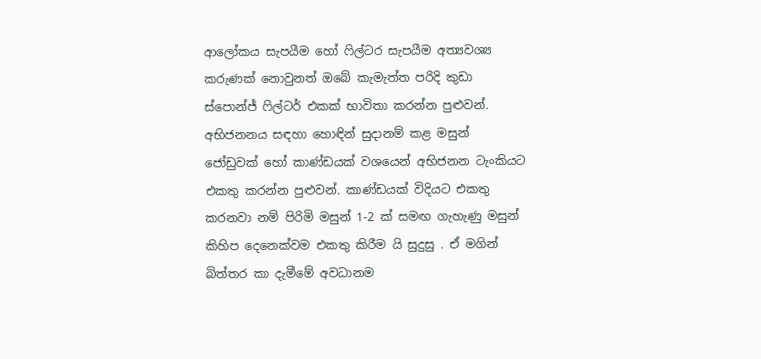ආලෝකය සැපයීම හෝ ෆිල්ටර සැපයීම අත්‍යවශ්‍ය කරුණක් නොවුනත් ඔබේ කැමැත්ත පරිදි කුඩා ස්පොන්ජ් ෆිල්ටර් එකක් භාවිතා කරන්න පුළුවන්.
අභිජනනය සඳහා හොඳින් සුදානම් කළ මසුන් ජෝඩුවක් හෝ කාණ්ඩයක් වශයෙන් අභිජනන ටැංකියට එකතු කරන්න පුළුවන්. කාණ්ඩයක් විදියට එකතු කරනවා නම් පිරිමි මසුන් 1-2 ක් සමඟ ගැහැණු මසුන් කිහිප දෙනෙක්වම එකතු කිරීම යි සුදුසු . ඒ මගින් බිත්තර කා දැමීමේ අවධානම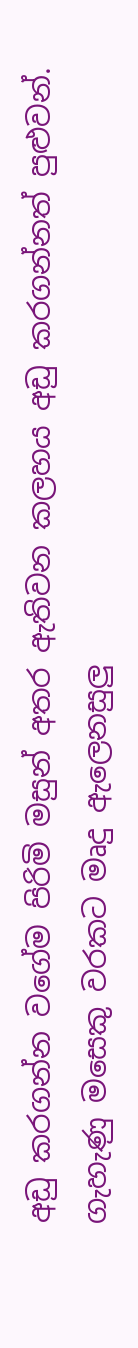අඩු කරගන්න වගේම පිරිමි මසුන් අතර ඇතිවන කලහය අඩු කරගන්නත් පුළුවන්.
ගැහැණු මසෙකු වරකට මෘදු ඇලෙනසුලු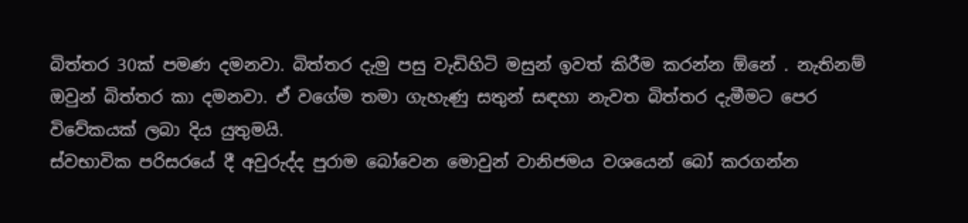බිත්තර 30ක් පමණ දමනවා. බිත්තර දැමු පසු වැඩිහිටි මසුන් ඉවත් කිරීම කරන්න ඕනේ . නැතිනම් ඔවුන් බිත්තර කා දමනවා. ඒ වගේම තමා ගැහැණු සතුන් සඳහා නැවත බිත්තර දැමීමට පෙර විවේකයක් ලබා දිය යුතුමයි.
ස්වභාවික පරිසරයේ දී අවුරුද්ද පුරාම බෝවෙන මොවුන් වානිජමය වශයෙන් බෝ කරගන්න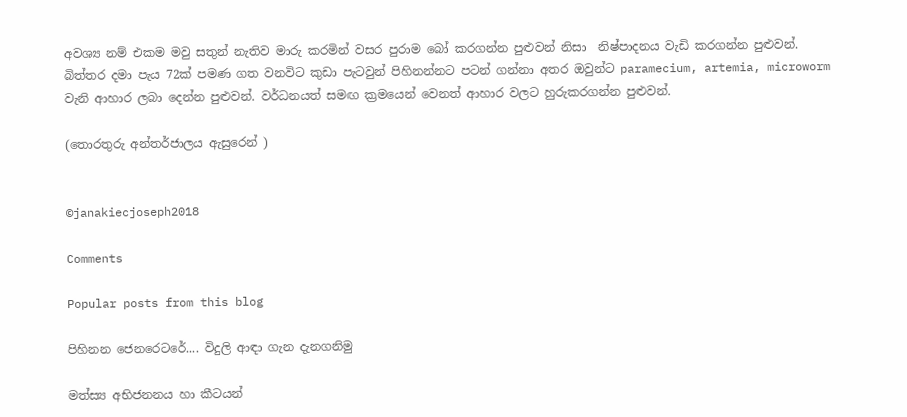අවශ්‍ය නම් එකම මවු සතුන් නැතිව මාරු කරමින් වසර පුරාම බෝ කරගන්න පුළුවන් නිසා  නිෂ්පාදනය වැඩි කරගන්න පුළුවන්.
බිත්තර දමා පැය 72ක් පමණ ගත වනවිට කුඩා පැටවුන් පිහිනන්නට පටන් ගන්නා අතර ඔවුන්ට paramecium, artemia, microworm වැනි ආහාර ලබා දෙන්න පුළුවන්. වර්ධනයත් සමඟ ක්‍රමයෙන් වෙනත් ආහාර වලට හුරුකරගන්න පුළුවන්.

(තොරතුරු අන්තර්ජාලය ඇසුරෙන් )


©janakiecjoseph2018

Comments

Popular posts from this blog

පිහිනන ජෙනරෙටරේ.... විදුලි ආඳා ගැන දැනගනිමු

මත්ස්‍ය අභිජනනය හා කීටයන්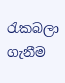රැකබලා ගැනීම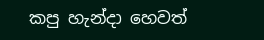කපු හැන්දා හෙවත්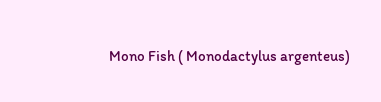Mono Fish ( Monodactylus argenteus)